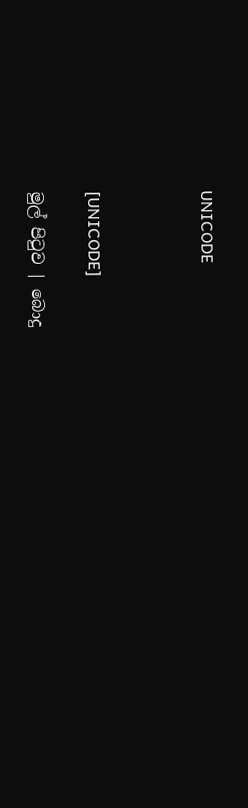UNICODE



[UNICODE]

මුල් පිටුව | බොදු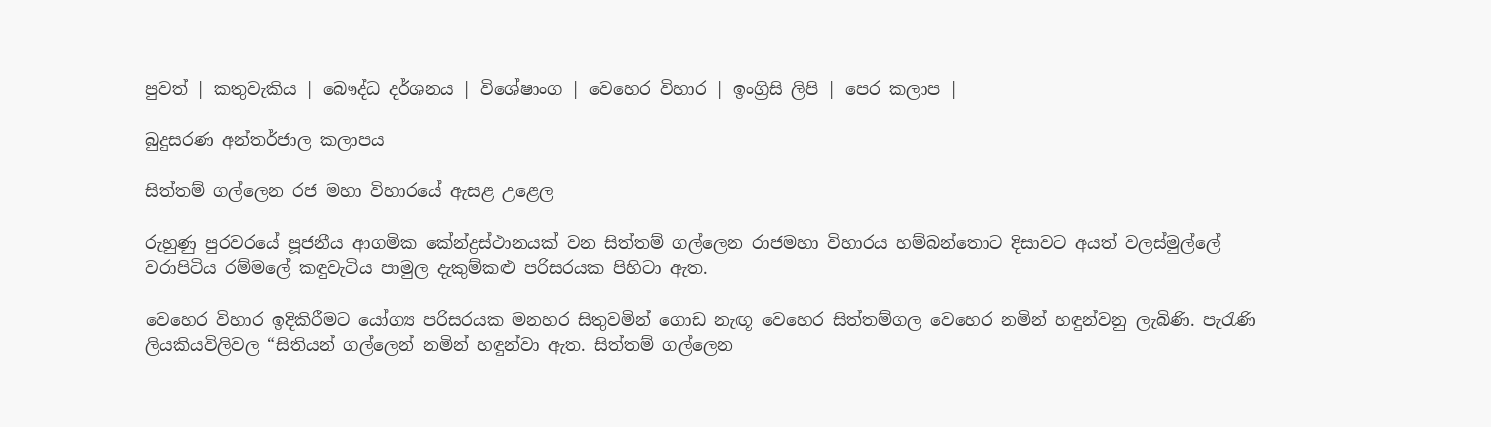පුවත් | කතුවැකිය | බෞද්ධ දර්ශනය | විශේෂාංග | වෙහෙර විහාර | ඉංග්‍රිසි ලිපි | පෙර කලාප |

බුදුසරණ අන්තර්ජාල කලාපය

සිත්තම් ගල්ලෙන රජ මහා විහාරයේ ඇසළ උළෙල

රුහුණු පුරවරයේ පූජනීය ආගමික කේන්ද්‍රස්ථානයක් වන සිත්තම් ගල්ලෙන රාජමහා විහාරය හම්බන්තොට දිසාවට අයත් වලස්මුල්ලේ වරාපිටිය රම්මලේ කඳුවැටිය පාමුල දැකුම්කළු පරිසරයක පිහිටා ඇත.

වෙහෙර විහාර ඉදිකිරීමට යෝග්‍ය පරිසරයක මනහර සිතුවමින් ගොඩ නැඟූ වෙහෙර සිත්තම්ගල වෙහෙර නමින් හඳුන්වනු ලැබිණි. පැරැණි ලියකියවිලිවල “සිතියන් ගල්ලෙන් නමින් හඳුන්වා ඇත. සිත්තම් ගල්ලෙන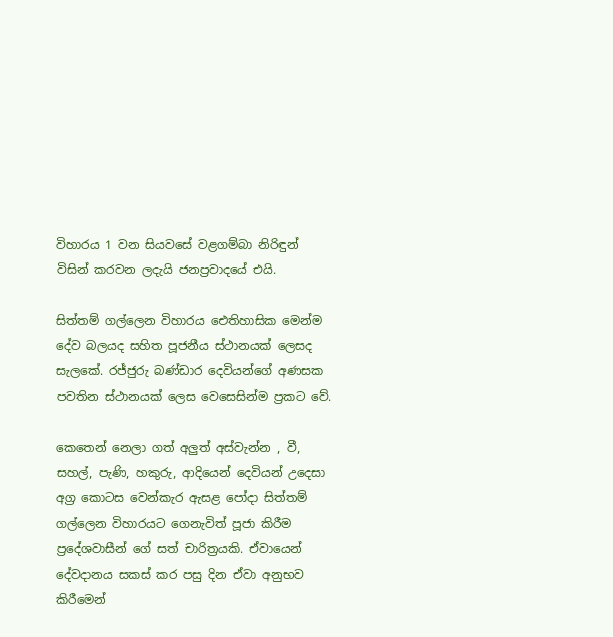විහාරය 1 වන සියවසේ වළගම්බා නිරිඳුන් විසින් කරවන ලදැයි ජනප්‍රවාදයේ එයි.

සිත්තම් ගල්ලෙන විහාරය ඓතිහාසික මෙන්ම දේව බලයද සහිත පූජනීය ස්ථානයක් ලෙසද සැලකේ. රජ්ජුරු බණ්ඩාර දෙවියන්ගේ අණසක පවතින ස්ථානයක් ලෙස වෙසෙසින්ම ප්‍රකට වේ.

කෙතෙන් නෙලා ගත් අලුත් අස්වැන්න , වී, සහල්, පැණි, හකුරු, ආදියෙන් දෙවියන් උදෙසා අග්‍ර කොටස වෙන්කැර ඇසළ පෝදා සිත්තම් ගල්ලෙන විහාරයට ගෙනැවිත් පූජා කිරීම ප්‍රදේශවාසීන් ගේ සත් චාරිත්‍රයකි. ඒවායෙන් දේවදානය සකස් කර පසු දින ඒවා අනුභව කිරීමෙන්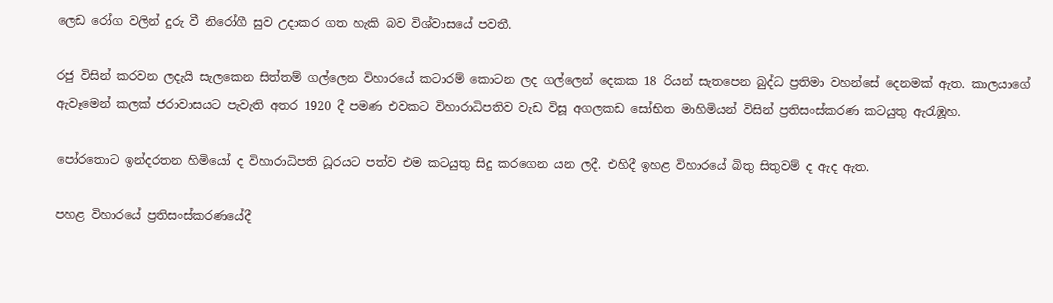ලෙඩ රෝග වලින් දුරු වී නිරෝගී සුව උදාකර ගත හැකි බව විශ්වාසයේ පවතී.

රජු විසින් කරවන ලදැයි සැලකෙන සිත්තම් ගල්ලෙන විහාරයේ කටාරම් කොටන ලද ගල්ලෙන් දෙකක 18 රියන් සැතපෙන බුද්ධ ප්‍රතිමා වහන්සේ දෙනමක් ඇත. කාලයාගේ ඇවෑමෙන් කලක් ජරාවාසයට පැවැති අතර 1920 දී පමණ එවකට විහාරාධිපතිව වැඩ විසූ අගලකඩ සෝභිත මාහිමියන් විසින් ප්‍රතිසංස්කරණ කටයුතු ඇරැඹූහ.

පෝරතොට ඉන්දරතන හිමියෝ ද විහාරාධිපති ධූරයට පත්ව එම කටයුතු සිදු කරගෙන යන ලදී. එහිදී ඉහළ විහාරයේ බිතු සිතුවම් ද ඇද ඇත.

පහළ විහාරයේ ප්‍රතිසංස්කරණයේදී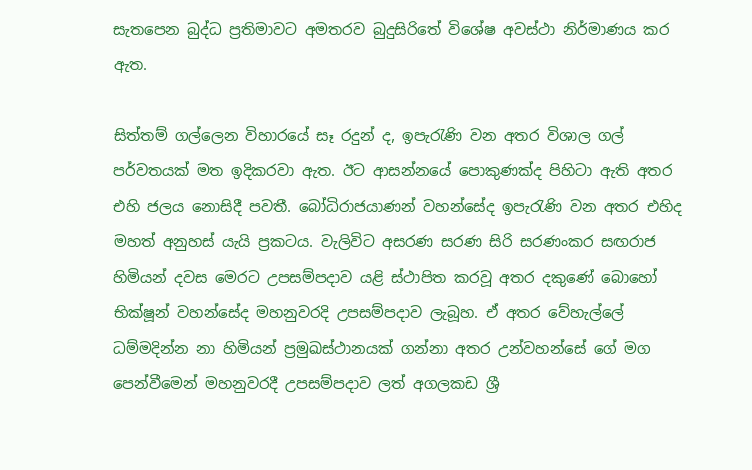සැතපෙන බුද්ධ ප්‍රතිමාවට අමතරව බුදුසිරිතේ විශේෂ අවස්ථා නිර්මාණය කර ඇත.

සිත්තම් ගල්ලෙන විහාරයේ සෑ රදුන් ද, ඉපැරැණි වන අතර විශාල ගල් පර්වතයක් මත ඉදිකරවා ඇත. ඊට ආසන්නයේ පොකුණක්ද පිහිටා ඇති අතර එහි ජලය නොසිදී පවතී. බෝධිරාජයාණන් වහන්සේද ඉපැරැණි වන අතර එහිද මහත් අනුහස් යැයි ප්‍රකටය. වැලිවිට අසරණ සරණ සිරි සරණංකර සඟරාජ හිමියන් දවස මෙරට උපසම්පදාව යළි ස්ථාපිත කරවූ අතර දකුණේ බොහෝ භික්ෂූන් වහන්සේද මහනුවරදි උපසම්පදාව ලැබූහ. ඒ අතර වේහැල්ලේ ධම්මදින්න නා හිමියන් ප්‍රමුඛස්ථානයක් ගන්නා අතර උන්වහන්සේ ගේ මග පෙන්වීමෙන් මහනුවරදී උපසම්පදාව ලත් අගලකඩ ශ්‍රී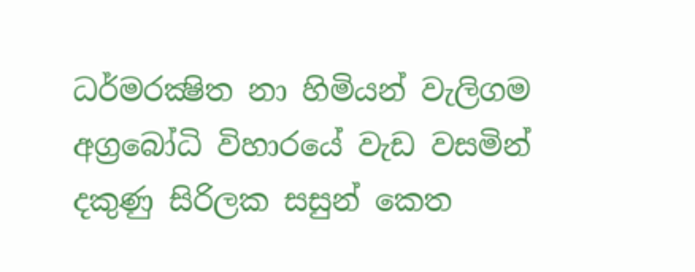ධර්මරක්‍ෂිත නා හිමියන් වැලිගම අග්‍රබෝධි විහාරයේ වැඩ වසමින් දකුණු සිරිලක සසුන් කෙත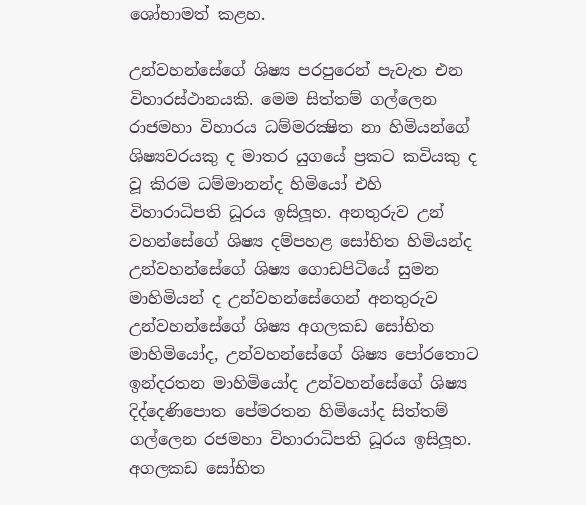ශෝභාමත් කළහ.

උන්වහන්සේගේ ශිෂ්‍ය පරපුරෙන් පැවැත එන විහාරස්ථානයකි. මෙම සිත්තම් ගල්ලෙන රාජමහා විහාරය ධම්මරක්‍ෂිත නා හිමියන්ගේ ශිෂ්‍යවරයකු ද මාතර යුගයේ ප්‍රකට කවියකු ද වූ කිරම ධම්මානන්ද හිමියෝ එහි විහාරාධිපති ධූරය ඉසිලූහ. අනතුරුව උන් වහන්සේගේ ශිෂ්‍ය දම්පහළ සෝභිත හිමියන්ද උන්වහන්සේගේ ශිෂ්‍ය ගොඩපිටියේ සුමන මාහිමියන් ද උන්වහන්සේගෙන් අනතුරුව උන්වහන්සේගේ ශිෂ්‍ය අගලකඩ සෝභිත මාහිමියෝද, උන්වහන්සේගේ ශිෂ්‍ය පෝරතොට ඉන්දරතන මාහිමියෝද උන්වහන්සේගේ ශිෂ්‍ය දිද්දෙණිපොත පේමරතන හිමියෝද සිත්තම් ගල්ලෙන රජමහා විහාරාධිපති ධූරය ඉසිලූහ. අගලකඩ සෝභිත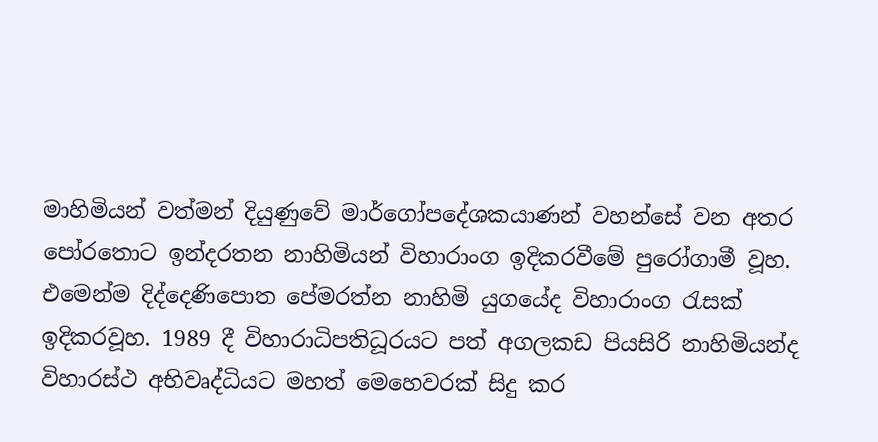මාහිමියන් වත්මන් දියුණුවේ මාර්ගෝපදේශකයාණන් වහන්සේ වන අතර පෝරතොට ඉන්දරතන නාහිමියන් විහාරාංග ඉදිකරවීමේ පුරෝගාමී වූහ. එමෙන්ම දිද්දෙණිපොත පේමරත්න නාහිමි යුගයේද විහාරාංග රැසක් ඉදිකරවූහ. 1989 දී විහාරාධිපතිධූරයට පත් අගලකඩ පියසිරි නාහිමියන්ද විහාරස්ථ අභිවෘද්ධියට මහත් මෙහෙවරක් සිදු කර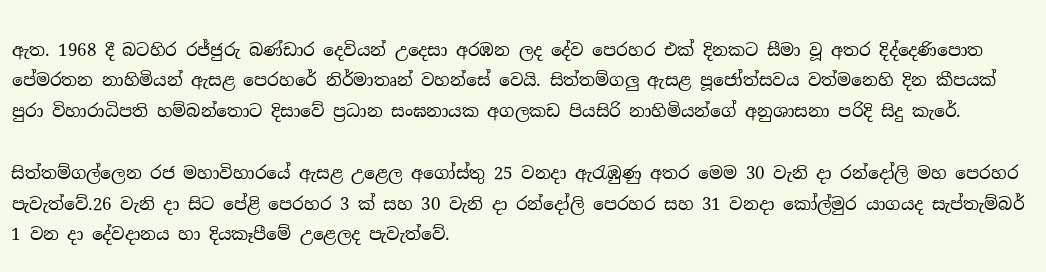ඇත. 1968 දී බටහිර රජ්ජුරු බණ්ඩාර දෙවියන් උදෙසා අරඹන ලද දේව පෙරහර එක් දිනකට සීමා වූ අතර දිද්දෙණිපොත පේමරතන නාහිමියන් ඇසළ පෙරහරේ නිර්මාතෘන් වහන්සේ වෙයි. සිත්තම්ගලු ඇසළ පූජෝත්සවය වත්මනෙහි දින කීපයක් පුරා විහාරාධිපති හම්බන්තොට දිසාවේ ප්‍රධාන සංඝනායක අගලකඩ පියසිරි නාහිමියන්ගේ අනුශාසනා පරිදි සිදු කැරේ.

සිත්තම්ගල්ලෙන රජ මහාවිහාරයේ ඇසළ උළෙල අගෝස්තු 25 වනදා ඇරැඹුණු අතර මෙම 30 වැනි දා රන්දෝලි මහ පෙරහර පැවැත්වේ.26 වැනි දා සිට පේළි පෙරහර 3 ක් සහ 30 වැනි දා රන්දෝලි පෙරහර සහ 31 වනදා කෝල්මුර යාගයද සැප්තැම්බර් 1 වන දා දේවදානය හා දියකෑපීමේ උළෙලද පැවැත්වේ.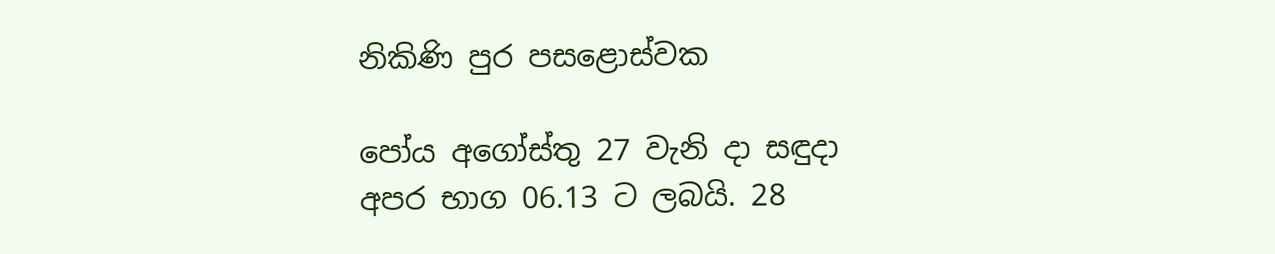නිකිණි පුර පසළොස්වක

පෝය අගෝස්තු 27 වැනි දා සඳුදා
අපර භාග 06.13 ට ලබයි. 28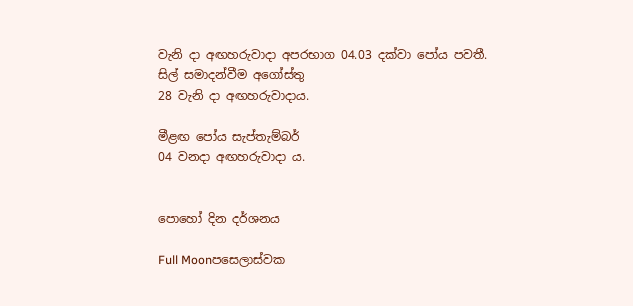වැනි දා අඟහරුවාදා අපරභාග 04.03 දක්වා පෝය පවතී.
සිල් සමාදන්වීම අගෝස්තු
28 වැනි දා අඟහරුවාදාය.

මීළඟ පෝය සැප්තැම්බර්
04 වනදා අඟහරුවාදා ය.


පොහෝ දින දර්ශනය

Full Moonපසෙලාස්වක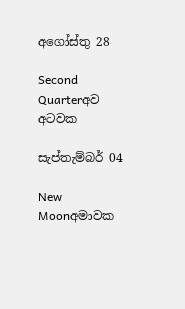අගෝස්තු 28

Second Quarterඅව අටවක

සැප්තැම්බර් 04

New Moonඅමාවක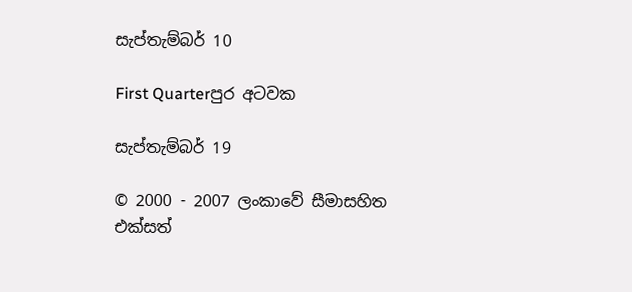සැප්තැම්බර් 10

First Quarterපුර අටවක

සැප්තැම්බර් 19

© 2000 - 2007 ලංකාවේ සීමාසහිත එක්සත්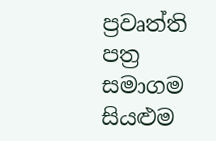ප්‍රවෘත්ති පත්‍ර සමාගම
සියළුම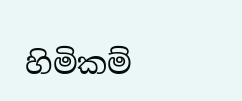හිමිකම්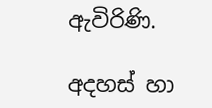ඇවිරිණි.

අදහස් හා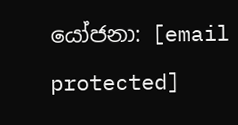යෝජනා: [email protected]